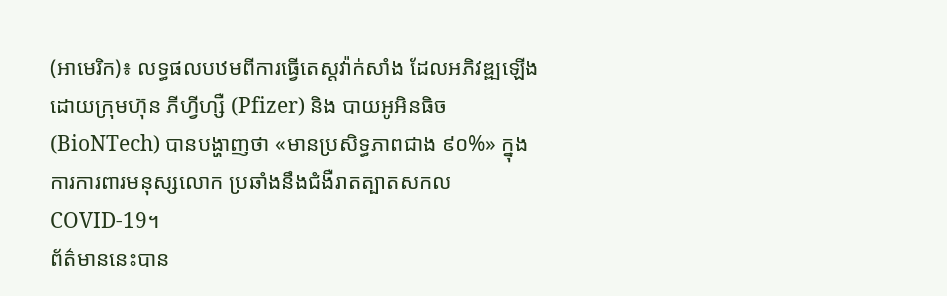(អាមេរិក)៖ លទ្ធផលបឋមពីការធ្វើតេស្តវ៉ាក់សាំង ដែលអភិវឌ្ឍឡើងដោយក្រុមហ៊ុន ភីហ្វីហ្សឺ (Pfizer) និង បាយអូអិនធិច (BioNTech) បានបង្ហាញថា «មានប្រសិទ្ធភាពជាង ៩០%» ក្នុងការការពារមនុស្សលោក ប្រឆាំងនឹងជំងឺរាតត្បាតសកល COVID-19។
ព័ត៌មាននេះបាន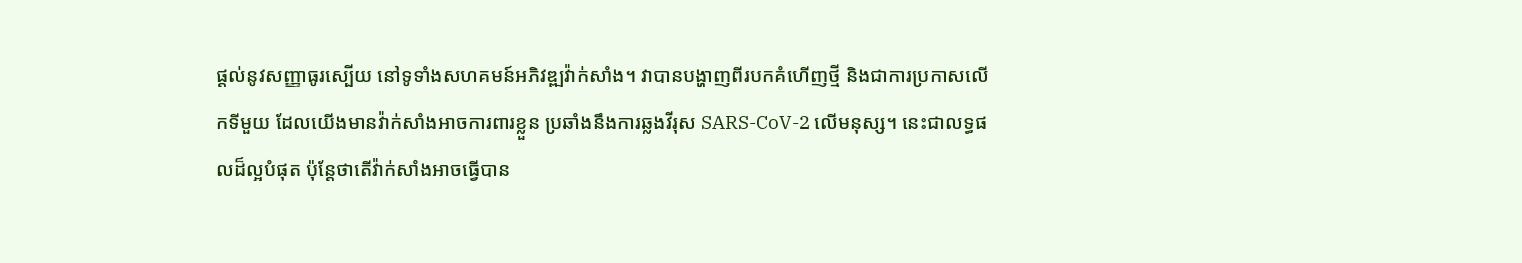ផ្តល់នូវសញ្ញាធូរស្បើយ នៅទូទាំងសហគមន៍អភិវឌ្ឍវ៉ាក់សាំង។ វាបានបង្ហាញពីរបកគំហើញថ្មី និងជាការប្រកាសលើកទីមួយ ដែលយើងមានវ៉ាក់សាំងអាចការពារខ្លួន ប្រឆាំងនឹងការឆ្លងវីរុស SARS-CoV-2 លើមនុស្ស។ នេះជាលទ្ធផលដ៏ល្អបំផុត ប៉ុន្តែថាតើវ៉ាក់សាំងអាចធ្វើបាន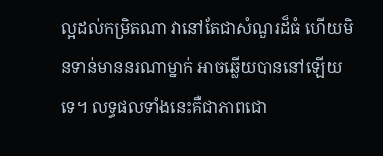ល្អដល់កម្រិតណា វានៅតែជាសំណួរដ៏ធំ ហើយមិនទាន់មាននរណាម្នាក់ អាចឆ្លើយបាននៅឡើយទេ។ លទ្ធផលទាំងនេះគឺជាភាពជោ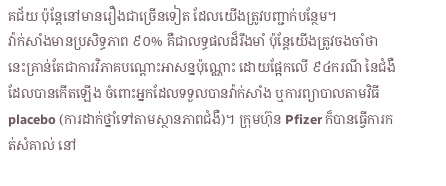គជ័យ ប៉ុន្តែនៅមានរឿងជាច្រើនទៀត ដែលយើងត្រូវបញ្ជាក់បន្ថែម។
វ៉ាក់សាំងមានប្រសិទ្ធភាព ៩០% គឺជាលទ្ធផលដ៏រឹងមាំ ប៉ុន្តែយើងត្រូវចងចាំថា នេះគ្រាន់តែជាការវិភាគបណ្តោះអាសន្នប៉ុណ្ណោះ ដោយផ្អែកលើ ៩៤ករណី នៃជំងឺដែលបានកើតឡើង ចំពោះអ្នកដែលទទួលបានវ៉ាក់សាំង ឬការព្យាបាលតាមវិធី placebo (ការដាក់ថ្នាំទៅតាមស្ថានភាពជំងឺ)។ ក្រុមហ៊ុន Pfizer ក៏បានធ្វើការកត់សំគាល់ នៅ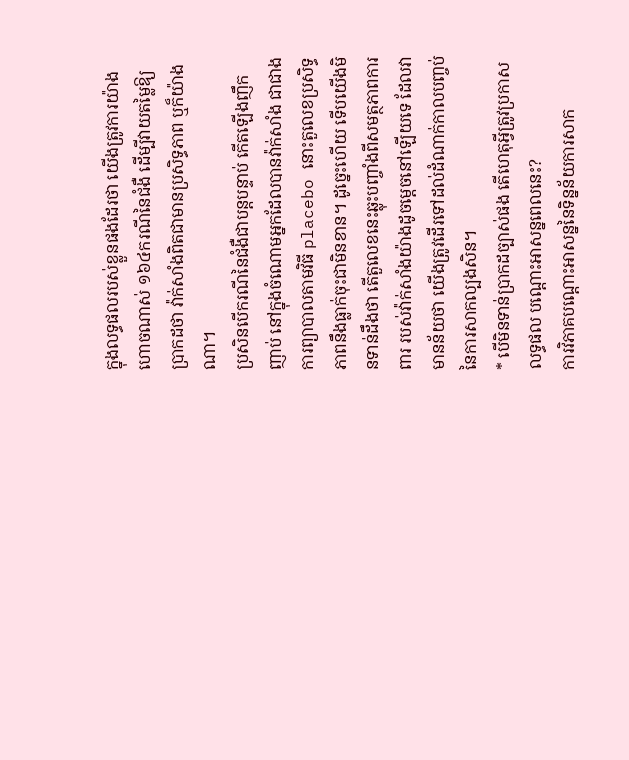ក្នុងលទ្ធផលរបស់ខ្លួនផងដែរថា យើងត្រូវការយ៉ាងហោចណាស់ ១៦៤ករណីនៃជំងឺ ដើម្បីវាយតម្លៃឱ្យប្រាកដថា វ៉ាក់សាំងពិតជាមានប្រសិទ្ធភាព ឬក៏យ៉ាងណា។
ប្រសិនបើករណីនៃជំងឺជាបន្តបន្ទាប់ កើតឡើងញឹកញាប់ នៅក្នុងចំណោមអ្នកដែលបានវ៉ាក់សាំង ជាជាងការព្យាបាលតាមវិធី placebo នោះតួលេខប្រសិទ្ធភាពនឹងធ្លាក់ចុះជាមិនខាន។ ដូច្នេះហើយ ទើបយើងមិនទាន់ដឹងថា តើតួលេខនេះឆ្លុះបញ្ចាំងពីសមត្ថភាពការពារ របស់វ៉ាក់សាំងយ៉ាងដូចម្តេចនៅឡើយទេ ដែលវាមានន័យថា យើងត្រូវដើរទៅដល់ដំណាក់កាលបញ្ចប់ នៃការសាកល្បងសិន។
* បើមិនទាន់ប្រាកដច្បាស់ផង តើហេតុអ្វីត្រូវប្រកាសលទ្ធផល បណ្តោះអាសន្នពេលនេះ?
ការវិភាគបណ្តោះអាសន្ននៃទិន្នន័យការសាក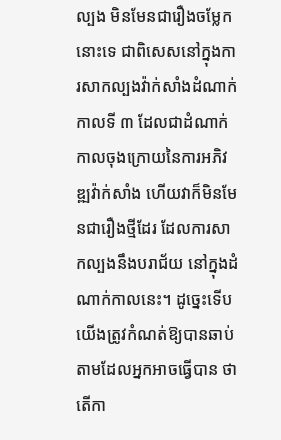ល្បង មិនមែនជារឿងចម្លែកនោះទេ ជាពិសេសនៅក្នុងការសាកល្បងវ៉ាក់សាំងដំណាក់កាលទី ៣ ដែលជាដំណាក់កាលចុងក្រោយនៃការអភិវឌ្ឍវ៉ាក់សាំង ហើយវាក៏មិនមែនជារឿងថ្មីដែរ ដែលការសាកល្បងនឹងបរាជ័យ នៅក្នុងដំណាក់កាលនេះ។ ដូច្នេះទើបយើងត្រូវកំណត់ឱ្យបានឆាប់ តាមដែលអ្នកអាចធ្វើបាន ថាតើកា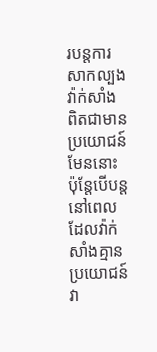របន្តការសាកល្បងវ៉ាក់សាំង ពិតជាមានប្រយោជន៍មែននោះ ប៉ុន្តែបើបន្តនៅពេលដែលវ៉ាក់សាំងគ្មានប្រយោជន៍ វា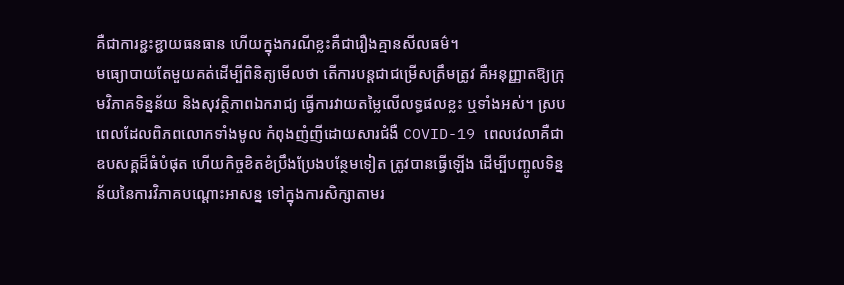គឺជាការខ្ជះខ្ជាយធនធាន ហើយក្នុងករណីខ្លះគឺជារឿងគ្មានសីលធម៌។
មធ្យោបាយតែមួយគត់ដើម្បីពិនិត្យមើលថា តើការបន្តជាជម្រើសត្រឹមត្រូវ គឺអនុញ្ញាតឱ្យក្រុមវិភាគទិន្នន័យ និងសុវត្ថិភាពឯករាជ្យ ធ្វើការវាយតម្លៃលើលទ្ធផលខ្លះ ឬទាំងអស់។ ស្របពេលដែលពិភពលោកទាំងមូល កំពុងញំញីដោយសារជំងឺ COVID-19 ពេលវេលាគឺជាឧបសគ្គដ៏ធំបំផុត ហើយកិច្ចខិតខំប្រឹងប្រែងបន្ថែមទៀត ត្រូវបានធ្វើឡើង ដើម្បីបញ្ចូលទិន្នន័យនៃការវិភាគបណ្តោះអាសន្ន ទៅក្នុងការសិក្សាតាមរ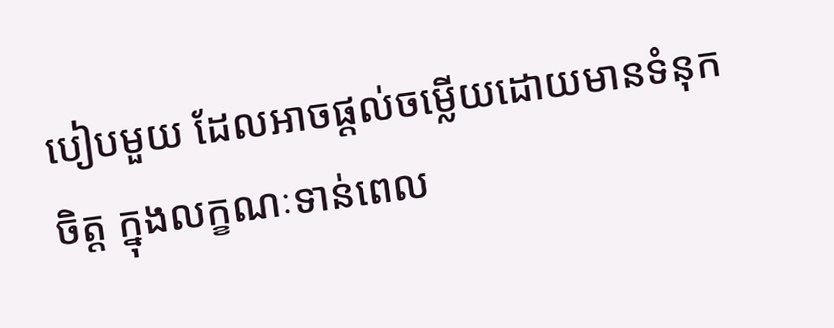បៀបមួយ ដែលអាចផ្តល់ចម្លើយដោយមានទំនុកចិត្ត ក្នុងលក្ខណៈទាន់ពេល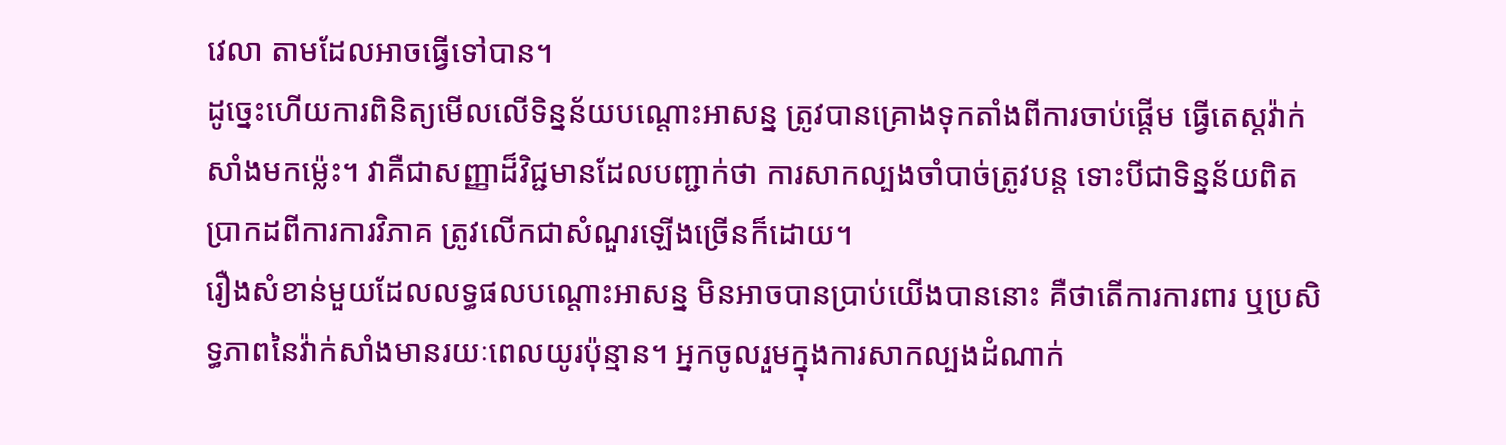វេលា តាមដែលអាចធ្វើទៅបាន។
ដូច្នេះហើយការពិនិត្យមើលលើទិន្នន័យបណ្តោះអាសន្ន ត្រូវបានគ្រោងទុកតាំងពីការចាប់ផ្តើម ធ្វើតេស្តវ៉ាក់សាំងមកម្ល៉េះ។ វាគឺជាសញ្ញាដ៏វិជ្ជមានដែលបញ្ជាក់ថា ការសាកល្បងចាំបាច់ត្រូវបន្ត ទោះបីជាទិន្នន័យពិតប្រាកដពីការការវិភាគ ត្រូវលើកជាសំណួរឡើងច្រើនក៏ដោយ។
រឿងសំខាន់មួយដែលលទ្ធផលបណ្តោះអាសន្ន មិនអាចបានប្រាប់យើងបាននោះ គឺថាតើការការពារ ឬប្រសិទ្ធភាពនៃវ៉ាក់សាំងមានរយៈពេលយូរប៉ុន្មាន។ អ្នកចូលរួមក្នុងការសាកល្បងដំណាក់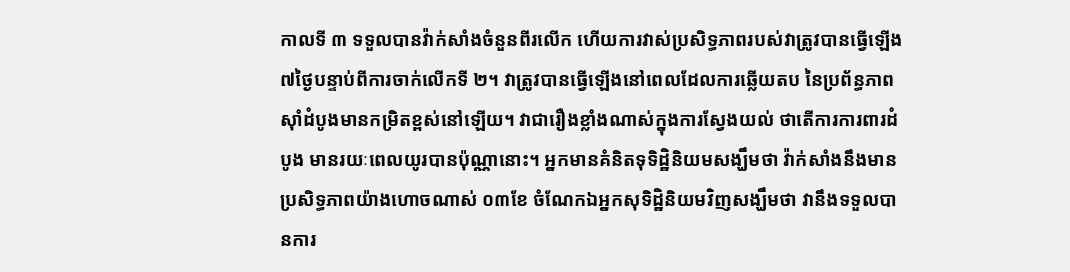កាលទី ៣ ទទួលបានវ៉ាក់សាំងចំនួនពីរលើក ហើយការវាស់ប្រសិទ្ធភាពរបស់វាត្រូវបានធ្វើឡើង ៧ថ្ងៃបន្ទាប់ពីការចាក់លើកទី ២។ វាត្រូវបានធ្វើឡើងនៅពេលដែលការឆ្លើយតប នៃប្រព័ន្ធភាពស៊ាំដំបូងមានកម្រិតខ្ពស់នៅឡើយ។ វាជារឿងខ្លាំងណាស់ក្នុងការស្វែងយល់ ថាតើការការពារដំបូង មានរយៈពេលយូរបានប៉ុណ្ណានោះ។ អ្នកមានគំនិតទុទិដ្ឋិនិយមសង្ឃឹមថា វ៉ាក់សាំងនឹងមានប្រសិទ្ធភាពយ៉ាងហោចណាស់ ០៣ខែ ចំណែកឯអ្នកសុទិដ្ឋិនិយមវិញសង្ឃឹមថា វានឹងទទួលបានការ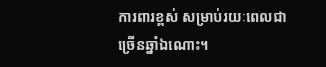ការពារខ្ពស់ សម្រាប់រយៈពេលជាច្រើនឆ្នាំឯណោះ។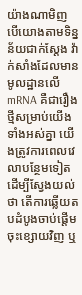យ៉ាងណាមិញ បើយោងតាមទិន្នន័យជាក់ស្តែង វ៉ាក់សាំងដែលមានមូលដ្ឋានលើ mRNA គឺជារឿងថ្មីសម្រាប់យើងទាំងអស់គ្នា យើងត្រូវការពេលវេលាបន្ថែមទៀត ដើម្បីស្វែងយល់ថា តើការឆ្លើយតបដំបូងចាប់ផ្តើមចុះខ្សោយវិញ ឬ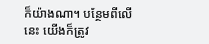ក៏យ៉ាងណា។ បន្ថែមពីលើនេះ យើងក៏ត្រូវ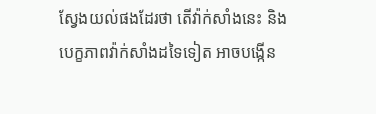ស្វែងយល់ផងដែរថា តើវ៉ាក់សាំងនេះ និងបេក្ខភាពវ៉ាក់សាំងដទៃទៀត អាចបង្កើន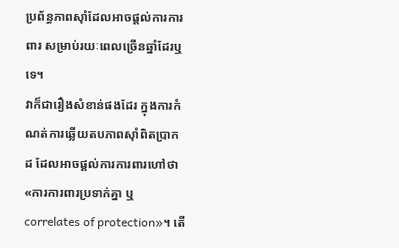ប្រព័ន្ធភាពស៊ាំដែលអាចផ្តល់ការការពារ សម្រាប់រយៈពេលច្រើនឆ្នាំដែរឬទេ។
វាក៏ជារឿងសំខាន់ផងដែរ ក្នុងការកំណត់ការឆ្លើយតបភាពស៊ាំពិតប្រាកដ ដែលអាចផ្តល់ការការពារហៅថា «ការការពារប្រទាក់គ្នា ឬ correlates of protection»។ តើ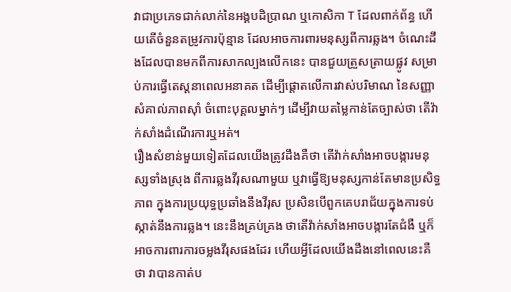វាជាប្រភេទជាក់លាក់នៃអង្គបដិប្រាណ ឬកោសិកា T ដែលពាក់ព័ន្ធ ហើយតើចំនួនតម្រូវការប៉ុន្មាន ដែលអាចការពារមនុស្សពីការឆ្លង។ ចំណេះដឹងដែលបានមកពីការសាកល្បងលើកនេះ បានជួយត្រួសត្រាយផ្លូវ សម្រាប់ការធ្វើតេស្តនាពេលអនាគត ដើម្បីផ្តោតលើការវាស់បរិមាណ នៃសញ្ញាសំគាល់ភាពស៊ាំ ចំពោះបុគ្គលម្នាក់ៗ ដើម្បីវាយតម្លៃកាន់តែច្បាស់ថា តើវ៉ាក់សាំងដំណើរការឬអត់។
រឿងសំខាន់មួយទៀតដែលយើងត្រូវដឹងគឺថា តើវ៉ាក់សាំងអាចបង្ការមនុស្សទាំងស្រុង ពីការឆ្លងវីរុសណាមួយ ឬវាធ្វើឱ្យមនុស្សកាន់តែមានប្រសិទ្ធភាព ក្នុងការប្រយុទ្ធប្រឆាំងនឹងវីរុស ប្រសិនបើពួកគេបរាជ័យក្នុងការទប់ស្កាត់នឹងការឆ្លង។ នេះនឹងគ្រប់គ្រង ថាតើវ៉ាក់សាំងអាចបង្ការតែជំងឺ ឬក៏អាចការពារការចម្លងវីរុសផងដែរ ហើយអ្វីដែលយើងដឹងនៅពេលនេះគឺថា វាបានកាត់ប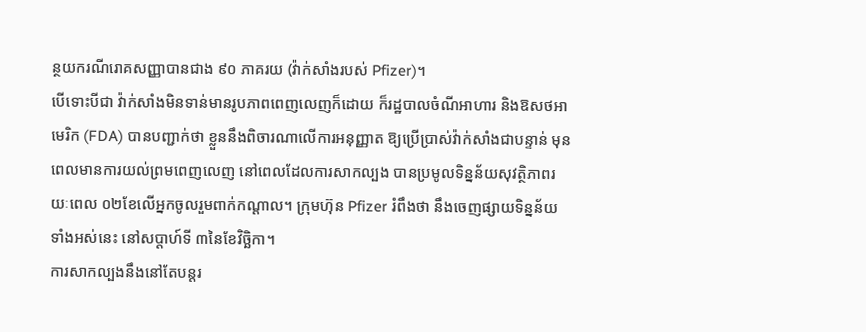ន្ថយករណីរោគសញ្ញាបានជាង ៩០ ភាគរយ (វ៉ាក់សាំងរបស់ Pfizer)។
បើទោះបីជា វ៉ាក់សាំងមិនទាន់មានរូបភាពពេញលេញក៏ដោយ ក៏រដ្ឋបាលចំណីអាហារ និងឱសថអាមេរិក (FDA) បានបញ្ជាក់ថា ខ្លួននឹងពិចារណាលើការអនុញ្ញាត ឱ្យប្រើប្រាស់វ៉ាក់សាំងជាបន្ទាន់ មុនពេលមានការយល់ព្រមពេញលេញ នៅពេលដែលការសាកល្បង បានប្រមូលទិន្នន័យសុវត្ថិភាពរយៈពេល ០២ខែលើអ្នកចូលរួមពាក់កណ្តាល។ ក្រុមហ៊ុន Pfizer រំពឹងថា នឹងចេញផ្សាយទិន្នន័យទាំងអស់នេះ នៅសប្តាហ៍ទី ៣នៃខែវិច្ឆិកា។
ការសាកល្បងនឹងនៅតែបន្តរ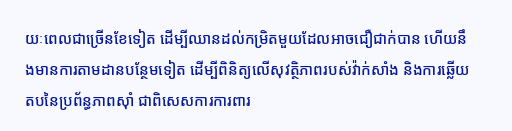យៈពេលជាច្រើនខែទៀត ដើម្បីឈានដល់កម្រិតមួយដែលអាចជឿជាក់បាន ហើយនឹងមានការតាមដានបន្ថែមទៀត ដើម្បីពិនិត្យលើសុវត្ថិភាពរបស់វ៉ាក់សាំង និងការឆ្លើយតបនៃប្រព័ន្ធភាពស៊ាំ ជាពិសេសការការពារ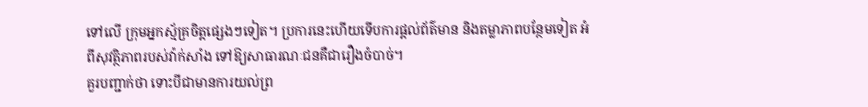ទៅលើ ក្រុមអ្នកស្ម័គ្រចិត្តផ្សេងៗទៀត។ ប្រការនេះហើយទើបការផ្តល់ព័ត៌មាន និងតម្លាភាពបន្ថែមទៀត អំពីសុវត្ថិភាពរបស់វ៉ាក់សាំង ទៅឱ្យសាធារណៈជនគឺជារឿងចំបាច់។
គួរបញ្ជាក់ថា ទោះបីជាមានការយល់ព្រ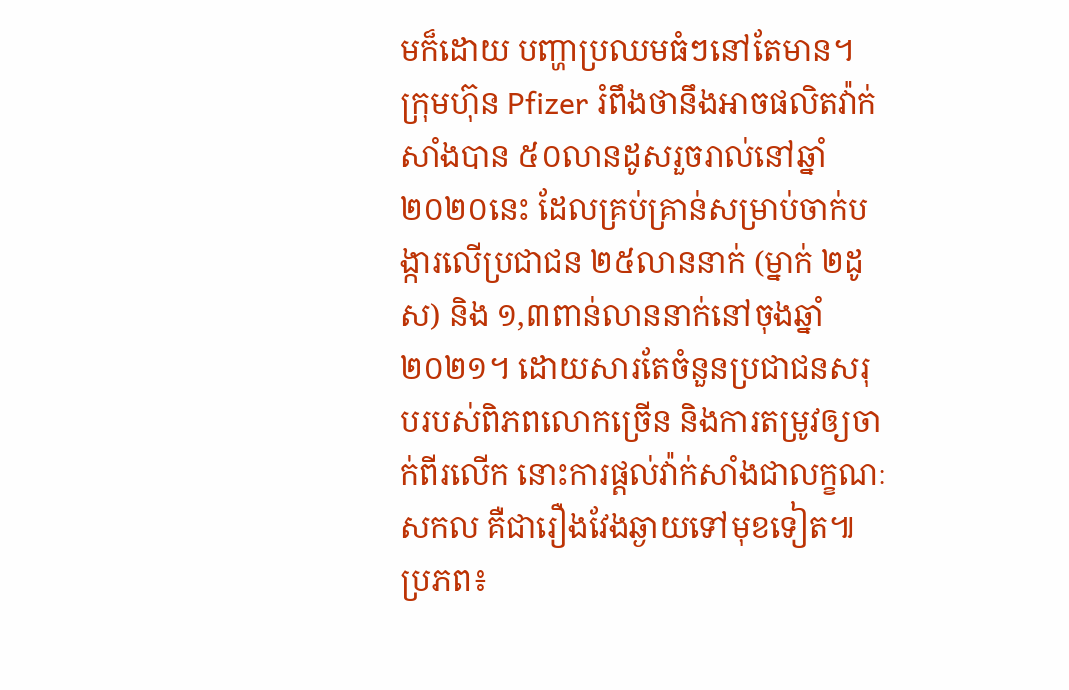មក៏ដោយ បញ្ហាប្រឈមធំៗនៅតែមាន។ ក្រុមហ៊ុន Pfizer រំពឹងថានឹងអាចផលិតវ៉ាក់សាំងបាន ៥០លានដូសរួចរាល់នៅឆ្នាំ ២០២០នេះ ដែលគ្រប់គ្រាន់សម្រាប់ចាក់បង្ការលើប្រជាជន ២៥លាននាក់ (ម្នាក់ ២ដូស) និង ១,៣ពាន់លាននាក់នៅចុងឆ្នាំ ២០២១។ ដោយសារតែចំនួនប្រជាជនសរុបរបស់ពិភពលោកច្រើន និងការតម្រូវឲ្យចាក់ពីរលើក នោះការផ្តល់វ៉ាក់សាំងជាលក្ខណៈសកល គឺជារឿងវែងឆ្ងាយទៅមុខទៀត៕
ប្រភព៖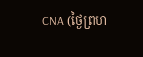CNA (ថ្ងៃព្រហ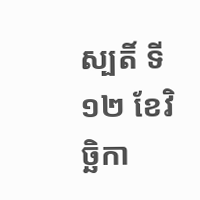ស្បតិ៍ ទី១២ ខែវិច្ឆិកា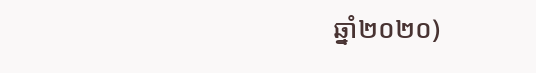ឆ្នាំ២០២០)